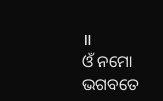॥
ଓଁ ନମୋ ଭଗବତେ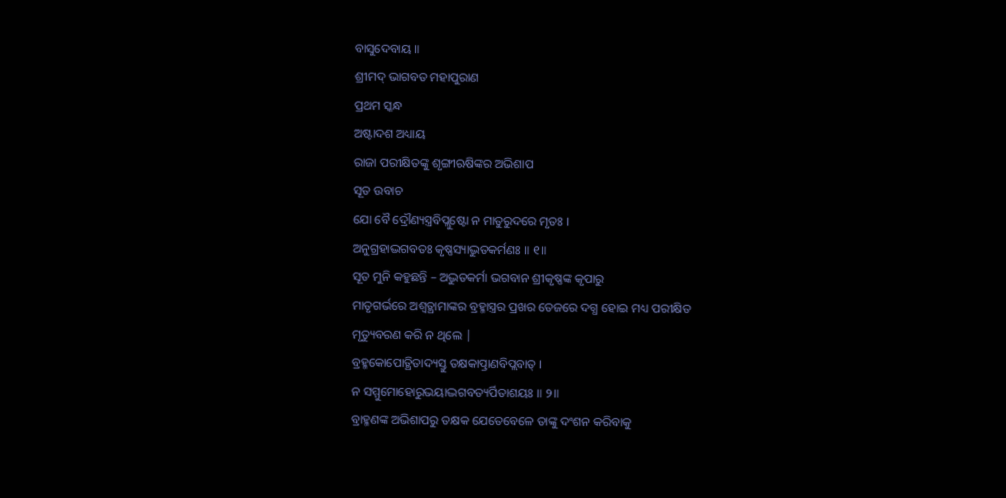ବାସୁଦେବାୟ ॥
ଶ୍ରୀମଦ୍ ଭାଗବତ ମହାପୁରାଣ
ପ୍ରଥମ ସ୍କନ୍ଧ
ଅଷ୍ଟାଦଶ ଅଧ୍ୟାୟ
ରାଜା ପରୀକ୍ଷିତଙ୍କୁ ଶୃଙ୍ଗୀଋଷିଙ୍କର ଅଭିଶାପ
ସୂତ ଉବାଚ
ଯୋ ବୈ ଦ୍ରୌଣ୍ୟସ୍ତ୍ରବିପ୍ଲୁଷ୍ଟୋ ନ ମାତୁରୁଦରେ ମୃତଃ ।
ଅନୁଗ୍ରହାଦ୍ଭଗବତଃ କୃଷ୍ଣସ୍ୟାଦ୍ଭୁତକର୍ମଣଃ ॥ ୧॥
ସୂତ ମୁନି କହୁଛନ୍ତି – ଅଦ୍ଭୁତକର୍ମା ଭଗବାନ ଶ୍ରୀକୃଷ୍ଣଙ୍କ କୃପାରୁ
ମାତୃଗର୍ଭରେ ଅଶ୍ବତ୍ଥାମାଙ୍କର ବ୍ରହ୍ମାସ୍ତ୍ରର ପ୍ରଖର ତେଜରେ ଦଗ୍ଧ ହୋଇ ମଧ୍ୟ ପରୀକ୍ଷିତ
ମୃତ୍ୟୁବରଣ କରି ନ ଥିଲେ |
ବ୍ରହ୍ମକୋପୋତ୍ଥିତାଦ୍ୟସ୍ତୁ ତକ୍ଷକାତ୍ପ୍ରାଣବିପ୍ଲବାତ୍ ।
ନ ସମ୍ମୁମୋହୋରୁଭୟାଦ୍ଭଗବତ୍ୟର୍ପିତାଶୟଃ ॥ ୨॥
ବ୍ରାହ୍ମଣଙ୍କ ଅଭିଶାପରୁ ତକ୍ଷକ ଯେତେବେଳେ ତାଙ୍କୁ ଦଂଶନ କରିବାକୁ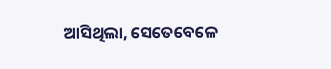ଆସିଥିଲା, ସେତେବେଳେ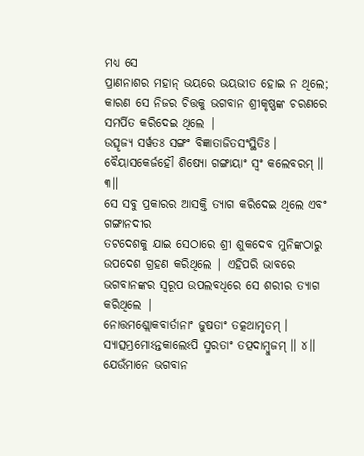ମଧ୍ୟ ସେ
ପ୍ରାଣନାଶର ମହାନ୍ ଭୟରେ ଭୟଭୀତ ହୋଇ ନ ଥିଲେ;
କାରଣ ସେ ନିଜର ଚିତ୍ତକୁ ଭଗବାନ ଶ୍ରୀକୃଷ୍ଣଙ୍କ ଚରଣରେ ସମର୍ପିତ କରିଦେଇ ଥିଲେ |
ଉତ୍ସୃଜ୍ୟ ସର୍ୱତଃ ସଙ୍ଗଂ ବିଜ୍ଞାତାଜିତସଂସ୍ଥିତିଃ ।
ବୈୟାସକେର୍ଜହୌ ଶିଷ୍ୟୋ ଗଙ୍ଗାୟାଂ ସ୍ୱଂ କଲେବରମ୍ ॥ ୩॥
ସେ ସବୁ ପ୍ରକାରର ଆସକ୍ତି ତ୍ୟାଗ କରିଦେଇ ଥିଲେ ଏବଂ ଗଙ୍ଗାନଦୀର
ତଟଦେଶକୁ ଯାଇ ସେଠାରେ ଶ୍ରୀ ଶୁକଦେବ ମୁନିଙ୍କଠାରୁ ଉପଦେଶ ଗ୍ରହଣ କରିଥିଲେ | ଏହିପରି ଭାବରେ
ଭଗବାନଙ୍କର ସ୍ବରୂପ ଉପଲବଧିରେ ସେ ଶରୀର ତ୍ୟାଗ କରିଥିଲେ |
ନୋତ୍ତମଶ୍ଲୋକବାର୍ତାନାଂ ଜୁଷତାଂ ତତ୍କଥାମୃତମ୍ ।
ସ୍ୟାତ୍ସମ୍ଭ୍ରମୋଽନ୍ତକାଲେଽପି ସ୍ମରତାଂ ତତ୍ପଦାମ୍ବୁଜମ୍ ॥ ୪॥
ଯେଉଁମାନେ ଭଗବାନ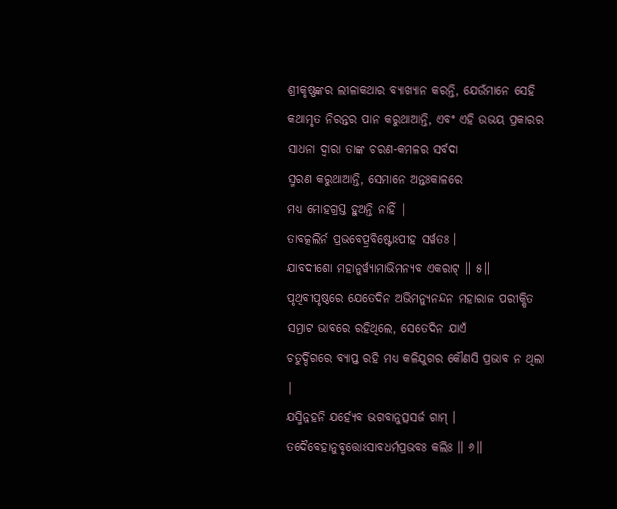ଶ୍ରୀକୃଷ୍ଣଙ୍କର ଲୀଳାକଥାର ବ୍ୟାଖ୍ୟାନ କରନ୍ତି, ଯେଉଁମାନେ ସେହି କଥାମୃତ ନିରନ୍ତର ପାନ କରୁଥାଆନ୍ତି, ଏବଂ ଏହି ଉଭୟ ପ୍ରକାରର ସାଧନା ଦ୍ବାରା ତାଙ୍କ ଚରଣ-କମଳର ସର୍ବଦା
ସ୍ମରଣ କରୁଥାଆନ୍ତି, ସେମାନେ ଅନ୍ତଃକାଳରେ
ମଧ୍ୟ ମୋହଗ୍ରସ୍ତ ହୁଅନ୍ତି ନାହିଁ |
ତାବତ୍କଲିର୍ନ ପ୍ରଭବେତ୍ପ୍ରବିଷ୍ଟୋଽପୀହ ସର୍ୱତଃ ।
ଯାବଦୀଶୋ ମହାନୁର୍ୱ୍ୟାମାଭିମନ୍ୟବ ଏକରାଟ୍ ॥ ୫॥
ପୃଥିବୀପୃଷ୍ଠରେ ଯେତେଦିନ ଅଭିମନ୍ୟୁନନ୍ଦନ ମହାରାଜ ପରୀକ୍ଷିତ
ସମ୍ରାଟ ଭାବରେ ରହିଥିଲେ, ସେତେଦିନ ଯାଏଁ
ଚତୁର୍ଦ୍ଦିଗରେ ବ୍ୟାପ୍ତ ରହି ମଧ୍ୟ କଳିଯୁଗର କୌଣସି ପ୍ରଭାବ ନ ଥିଲା |
ଯସ୍ମିନ୍ନହନି ଯର୍ହ୍ୟେବ ଭଗବାନୁତ୍ସସର୍ଜ ଗାମ୍ ।
ତଦୈବେହାନୁବୃତ୍ତୋଽସାବଧର୍ମପ୍ରଭବଃ କଲିଃ ॥ ୬॥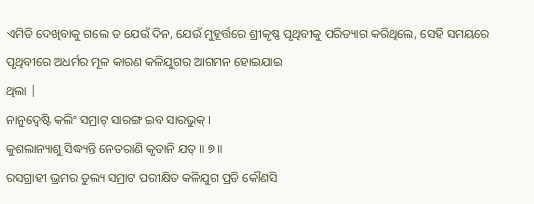ଏମିତି ଦେଖିବାକୁ ଗଲେ ତ ଯେଉଁ ଦିନ, ଯେଉଁ ମୁହୂର୍ତ୍ତରେ ଶ୍ରୀକୃଷ୍ଣ ପୃଥିବୀକୁ ପରିତ୍ୟାଗ କରିଥିଲେ, ସେହି ସମୟରେ ପୃଥିବୀରେ ଅଧର୍ମର ମୂଳ କାରଣ କଳିଯୁଗର ଆଗମନ ହୋଇଯାଇ
ଥିଲା |
ନାନୁଦ୍ୱେଷ୍ଟି କଲିଂ ସମ୍ରାଟ୍ ସାରଙ୍ଗ ଇବ ସାରଭୁକ୍ ।
କୁଶଲାନ୍ୟାଶୁ ସିଦ୍ଧ୍ୟନ୍ତି ନେତରାଣି କୃତାନି ଯତ୍ ॥ ୭॥
ରସଗ୍ରାହୀ ଭ୍ରମର ତୁଲ୍ୟ ସମ୍ରାଟ ପରୀକ୍ଷିତ କଳିଯୁଗ ପ୍ରତି କୌଣସି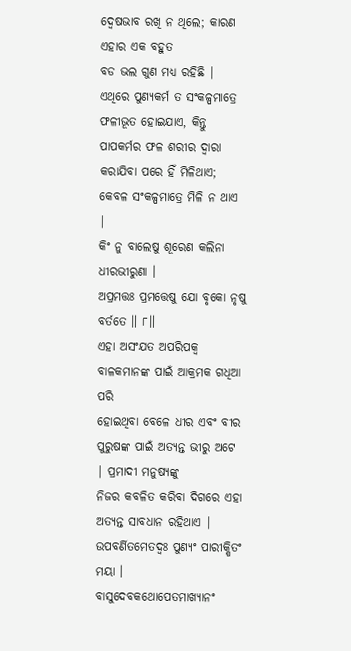ଦ୍ବେଷଭାବ ରଖି ନ ଥିଲେ; କାରଣ ଏହାର ଏକ ବହୁତ
ବଡ ଭଲ ଗୁଣ ମଧ୍ୟ ରହିଛି | ଏଥିରେ ପୁଣ୍ୟକର୍ମ ତ ସଂକଳ୍ପମାତ୍ରେ ଫଳୀଭୂତ ହୋଇଯାଏ, କିନ୍ତୁ ପାପକର୍ମର ଫଳ ଶରୀର ଦ୍ବାରା କରାଯିବା ପରେ ହିଁ ମିଳିଥାଏ; କେବଳ ସଂକଳ୍ପମାତ୍ରେ ମିଳି ନ ଥାଏ |
କିଂ ନୁ ବାଲେଷୁ ଶୂରେଣ କଲିନା ଧୀରଭୀରୁଣା ।
ଅପ୍ରମତ୍ତଃ ପ୍ରମତ୍ତେଷୁ ଯୋ ବୃକୋ ନୃଷୁ ବର୍ତତେ ॥ ୮॥
ଏହା ଅସଂଯତ ଅପରିପକ୍ବ ବାଳକମାନଙ୍କ ପାଇଁ ଆକ୍ରମକ ଗଧିଆ ପରି
ହୋଇଥିବା ବେଳେ ଧୀର ଏବଂ ବୀର ପୁରୁଷଙ୍କ ପାଇଁ ଅତ୍ୟନ୍ତ ଭୀରୁ ଅଟେ | ପ୍ରମାଦୀ ମନୁଷ୍ୟଙ୍କୁ
ନିଜର କବଳିତ କରିବା ଦିଗରେ ଏହା ଅତ୍ୟନ୍ତ ସାବଧାନ ରହିଥାଏ |
ଉପବର୍ଣିତମେତଦ୍ୱଃ ପୁଣ୍ୟଂ ପାରୀକ୍ଷିତଂ ମୟା ।
ବାସୁଦେବକଥୋପେତମାଖ୍ୟାନଂ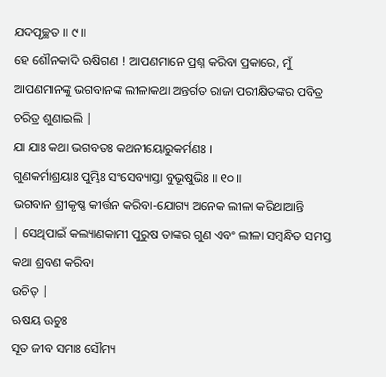ଯଦପୃଚ୍ଛତ ॥ ୯॥
ହେ ଶୌନକାଦି ଋଷିଗଣ ! ଆପଣମାନେ ପ୍ରଶ୍ନ କରିବା ପ୍ରକାରେ, ମୁଁ
ଆପଣମାନଙ୍କୁ ଭଗବାନଙ୍କ ଲୀଳାକଥା ଅନ୍ତର୍ଗତ ରାଜା ପରୀକ୍ଷିତଙ୍କର ପବିତ୍ର ଚରିତ୍ର ଶୁଣାଇଲି |
ଯା ଯାଃ କଥା ଭଗବତଃ କଥନୀୟୋରୁକର୍ମଣଃ ।
ଗୁଣକର୍ମାଶ୍ରୟାଃ ପୁମ୍ଭିଃ ସଂସେବ୍ୟାସ୍ତା ବୁଭୂଷୁଭିଃ ॥ ୧୦॥
ଭଗବାନ ଶ୍ରୀକୃଷ୍ଣ କୀର୍ତ୍ତନ କରିବା-ଯୋଗ୍ୟ ଅନେକ ଲୀଳା କରିଥାଆନ୍ତି
| ସେଥିପାଇଁ କଲ୍ୟାଣକାମୀ ପୁରୁଷ ତାଙ୍କର ଗୁଣ ଏବଂ ଲୀଳା ସମ୍ବନ୍ଧିତ ସମସ୍ତ କଥା ଶ୍ରବଣ କରିବା
ଉଚିତ୍ |
ଋଷୟ ଊଚୁଃ
ସୂତ ଜୀବ ସମାଃ ସୌମ୍ୟ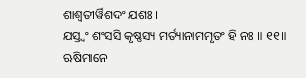ଶାଶ୍ୱତୀର୍ୱିଶଦଂ ଯଶଃ ।
ଯସ୍ତ୍ୱଂ ଶଂସସି କୃଷ୍ଣସ୍ୟ ମର୍ତ୍ୟାନାମମୃତଂ ହି ନଃ ॥ ୧୧॥
ଋଷିମାନେ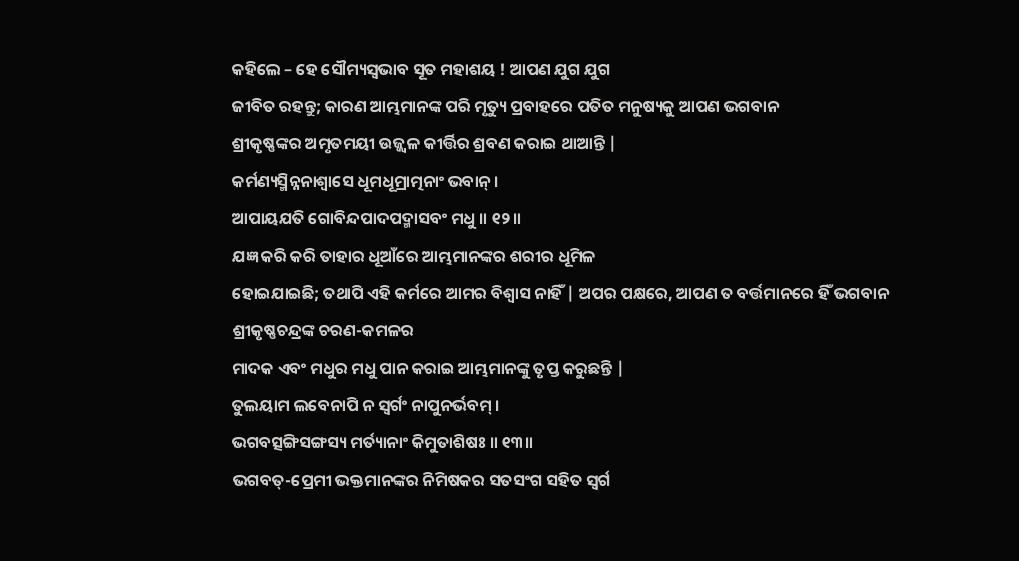କହିଲେ – ହେ ସୌମ୍ୟସ୍ବଭାବ ସୂତ ମହାଶୟ ! ଆପଣ ଯୁଗ ଯୁଗ
ଜୀବିତ ରହନ୍ତୁ; କାରଣ ଆମ୍ଭମାନଙ୍କ ପରି ମୃତ୍ୟୁ ପ୍ରବାହରେ ପତିତ ମନୁଷ୍ୟକୁ ଆପଣ ଭଗବାନ
ଶ୍ରୀକୃଷ୍ଣଙ୍କର ଅମୃତମୟୀ ଉଜ୍ଜ୍ବଳ କୀର୍ତ୍ତିର ଶ୍ରବଣ କରାଇ ଥାଆନ୍ତି |
କର୍ମଣ୍ୟସ୍ମିନ୍ନନାଶ୍ୱାସେ ଧୂମଧୂମ୍ରାତ୍ମନାଂ ଭବାନ୍ ।
ଆପାୟଯତି ଗୋବିନ୍ଦପାଦପଦ୍ମାସବଂ ମଧୁ ॥ ୧୨॥
ଯଜ୍ଞ କରି କରି ତାହାର ଧୂଆଁରେ ଆମ୍ଭମାନଙ୍କର ଶରୀର ଧୂମିଳ
ହୋଇଯାଇଛି; ତଥାପି ଏହି କର୍ମରେ ଆମର ବିଶ୍ବାସ ନାହିଁ | ଅପର ପକ୍ଷରେ, ଆପଣ ତ ବର୍ତ୍ତମାନରେ ହିଁ ଭଗବାନ ଶ୍ରୀକୃଷ୍ଣଚନ୍ଦ୍ରଙ୍କ ଚରଣ-କମଳର
ମାଦକ ଏବଂ ମଧୁର ମଧୁ ପାନ କରାଇ ଆମ୍ଭମାନଙ୍କୁ ତୃପ୍ତ କରୁଛନ୍ତି |
ତୁଲୟାମ ଲବେନାପି ନ ସ୍ୱର୍ଗଂ ନାପୁନର୍ଭବମ୍ ।
ଭଗବତ୍ସଙ୍ଗିସଙ୍ଗସ୍ୟ ମର୍ତ୍ୟାନାଂ କିମୁତାଶିଷଃ ॥ ୧୩॥
ଭଗବତ୍-ପ୍ରେମୀ ଭକ୍ତମାନଙ୍କର ନିମିଷକର ସତସଂଗ ସହିତ ସ୍ବର୍ଗ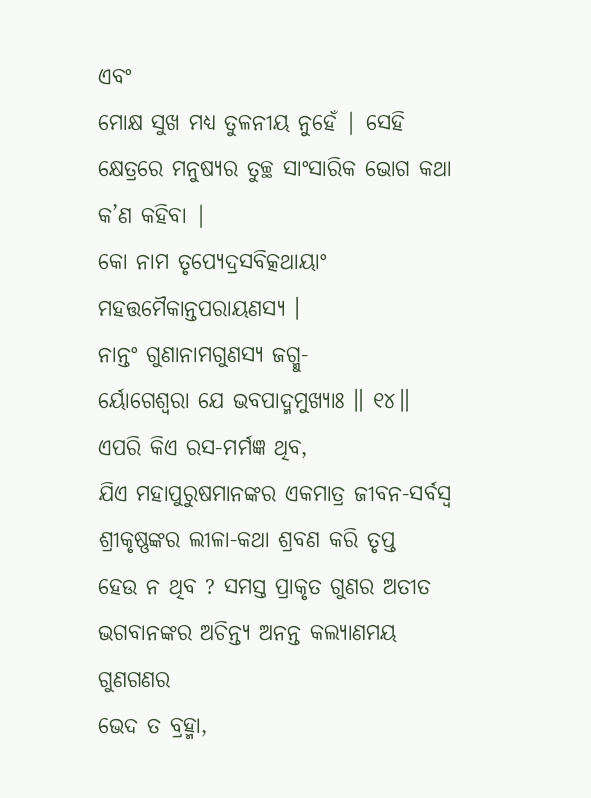ଏବଂ
ମୋକ୍ଷ ସୁଖ ମଧ୍ୟ ତୁଳନୀୟ ନୁହେଁ | ସେହି କ୍ଷେତ୍ରରେ ମନୁଷ୍ୟର ତୁଚ୍ଛ ସାଂସାରିକ ଭୋଗ କଥା କ’ଣ କହିବା |
କୋ ନାମ ତୃପ୍ୟେଦ୍ରସବିତ୍କଥାୟାଂ
ମହତ୍ତମୈକାନ୍ତପରାୟଣସ୍ୟ ।
ନାନ୍ତଂ ଗୁଣାନାମଗୁଣସ୍ୟ ଜଗ୍ମୁ-
ର୍ୟୋଗେଶ୍ୱରା ଯେ ଭବପାଦ୍ମମୁଖ୍ୟାଃ ॥ ୧୪॥
ଏପରି କିଏ ରସ-ମର୍ମଜ୍ଞ ଥିବ,
ଯିଏ ମହାପୁରୁଷମାନଙ୍କର ଏକମାତ୍ର ଜୀବନ-ସର୍ବସ୍ବ ଶ୍ରୀକୃଷ୍ଣଙ୍କର ଲୀଳା-କଥା ଶ୍ରବଣ କରି ତୃପ୍ତ
ହେଉ ନ ଥିବ ? ସମସ୍ତ ପ୍ରାକୃତ ଗୁଣର ଅତୀତ ଭଗବାନଙ୍କର ଅଚିନ୍ତ୍ୟ ଅନନ୍ତ କଲ୍ୟାଣମୟ ଗୁଣଗଣର
ଭେଦ ତ ବ୍ରହ୍ମା,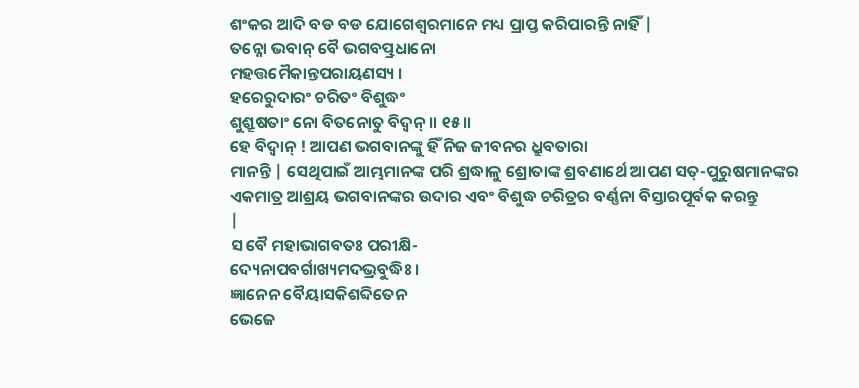ଶଂକର ଆଦି ବଡ ବଡ ଯୋଗେଶ୍ବରମାନେ ମଧ୍ୟ ପ୍ରାପ୍ତ କରିପାରନ୍ତି ନାହିଁ |
ତନ୍ନୋ ଭବାନ୍ ବୈ ଭଗବତ୍ପ୍ରଧାନୋ
ମହତ୍ତମୈକାନ୍ତପରାୟଣସ୍ୟ ।
ହରେରୁଦାରଂ ଚରିତଂ ବିଶୁଦ୍ଧଂ
ଶୁଶ୍ରୂଷତାଂ ନୋ ବିତନୋତୁ ବିଦ୍ୱନ୍ ॥ ୧୫॥
ହେ ବିଦ୍ବାନ୍ ! ଆପଣ ଭଗବାନଙ୍କୁ ହିଁ ନିଜ ଜୀବନର ଧ୍ରୁବତାରା
ମାନନ୍ତି | ସେଥିପାଇଁ ଆମ୍ଭମାନଙ୍କ ପରି ଶ୍ରଦ୍ଧାଳୁ ଶ୍ରୋତାଙ୍କ ଶ୍ରବଣାର୍ଥେ ଆପଣ ସତ୍-ପୁରୁଷମାନଙ୍କର
ଏକମାତ୍ର ଆଶ୍ରୟ ଭଗବାନଙ୍କର ଉଦାର ଏବଂ ବିଶୁଦ୍ଧ ଚରିତ୍ରର ବର୍ଣ୍ଣନା ବିସ୍ତାରପୂର୍ବକ କରନ୍ତୁ
|
ସ ବୈ ମହାଭାଗବତଃ ପରୀକ୍ଷି-
ଦ୍ୟେନାପବର୍ଗାଖ୍ୟମଦଭ୍ରବୁଦ୍ଧିଃ ।
ଜ୍ଞାନେନ ବୈୟାସକିଶବ୍ଦିତେନ
ଭେଜେ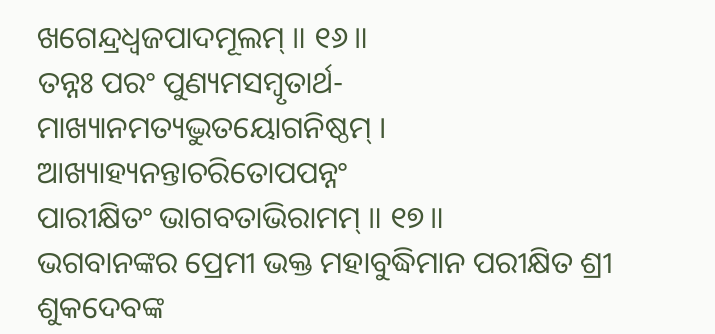ଖଗେନ୍ଦ୍ରଧ୍ୱଜପାଦମୂଲମ୍ ॥ ୧୬॥
ତନ୍ନଃ ପରଂ ପୁଣ୍ୟମସମ୍ବୃତାର୍ଥ-
ମାଖ୍ୟାନମତ୍ୟଦ୍ଭୁତୟୋଗନିଷ୍ଠମ୍ ।
ଆଖ୍ୟାହ୍ୟନନ୍ତାଚରିତୋପପନ୍ନଂ
ପାରୀକ୍ଷିତଂ ଭାଗବତାଭିରାମମ୍ ॥ ୧୭॥
ଭଗବାନଙ୍କର ପ୍ରେମୀ ଭକ୍ତ ମହାବୁଦ୍ଧିମାନ ପରୀକ୍ଷିତ ଶ୍ରୀ
ଶୁକଦେବଙ୍କ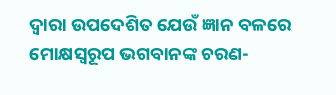ଦ୍ବାରା ଉପଦେଶିତ ଯେଉଁ ଜ୍ଞାନ ବଳରେ ମୋକ୍ଷସ୍ବରୂପ ଭଗବାନଙ୍କ ଚରଣ-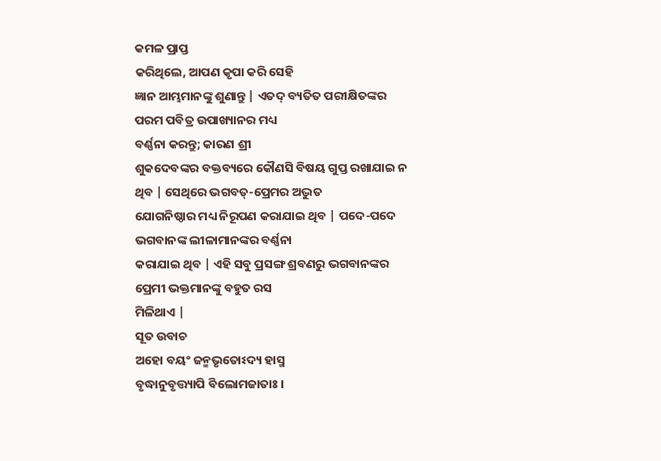କମଳ ପ୍ରାପ୍ତ
କରିଥିଲେ, ଆପଣ କୃପା କରି ସେହି
ଜ୍ଞାନ ଆମ୍ଭମାନଙ୍କୁ ଶୁଣାନ୍ତୁ | ଏତଦ୍ ବ୍ୟତିତ ପରୀକ୍ଷିତଙ୍କର ପରମ ପବିତ୍ର ଉପାଖ୍ୟାନର ମଧ୍ୟ
ବର୍ଣ୍ଣନା କରନ୍ତୁ; କାରଣ ଶ୍ରୀ
ଶୁକଦେବଙ୍କର ବକ୍ତବ୍ୟରେ କୌଣସି ବିଷୟ ଗୁପ୍ତ ରଖାଯାଇ ନ ଥିବ | ସେଥିରେ ଭଗବତ୍-ପ୍ରେମର ଅଦ୍ଭୁତ
ଯୋଗନିଷ୍ଠାର ମଧ୍ୟ ନିରୂପଣ କରାଯାଇ ଥିବ | ପଦେ-ପଦେ ଭଗବାନଙ୍କ ଲୀଳାମାନଙ୍କର ବର୍ଣ୍ଣନା
କରାଯାଇ ଥିବ | ଏହି ସବୁ ପ୍ରସଙ୍ଗ ଶ୍ରବଣରୁ ଭଗବାନଙ୍କର ପ୍ରେମୀ ଭକ୍ତମାନଙ୍କୁ ବହୁତ ରସ
ମିଳିଥାଏ |
ସୂତ ଉବାଚ
ଅହୋ ବୟଂ ଜନ୍ମଭୃତୋଽଦ୍ୟ ହାସ୍ମ
ବୃଦ୍ଧାନୁବୃତ୍ତ୍ୟାପି ବିଲୋମଜାତାଃ ।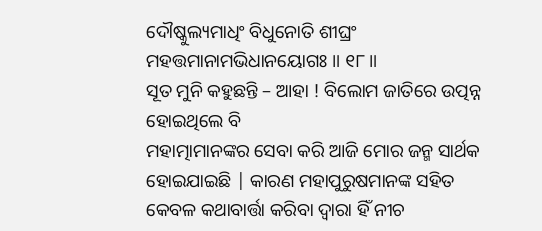ଦୌଷ୍କୁଲ୍ୟମାଧିଂ ବିଧୁନୋତି ଶୀଘ୍ରଂ
ମହତ୍ତମାନାମଭିଧାନୟୋଗଃ ॥ ୧୮॥
ସୂତ ମୁନି କହୁଛନ୍ତି – ଆହା ! ବିଲୋମ ଜାତିରେ ଉତ୍ପନ୍ନ ହୋଇଥିଲେ ବି
ମହାତ୍ମାମାନଙ୍କର ସେବା କରି ଆଜି ମୋର ଜନ୍ମ ସାର୍ଥକ ହୋଇଯାଇଛି | କାରଣ ମହାପୁରୁଷମାନଙ୍କ ସହିତ
କେବଳ କଥାବାର୍ତ୍ତା କରିବା ଦ୍ବାରା ହିଁ ନୀଚ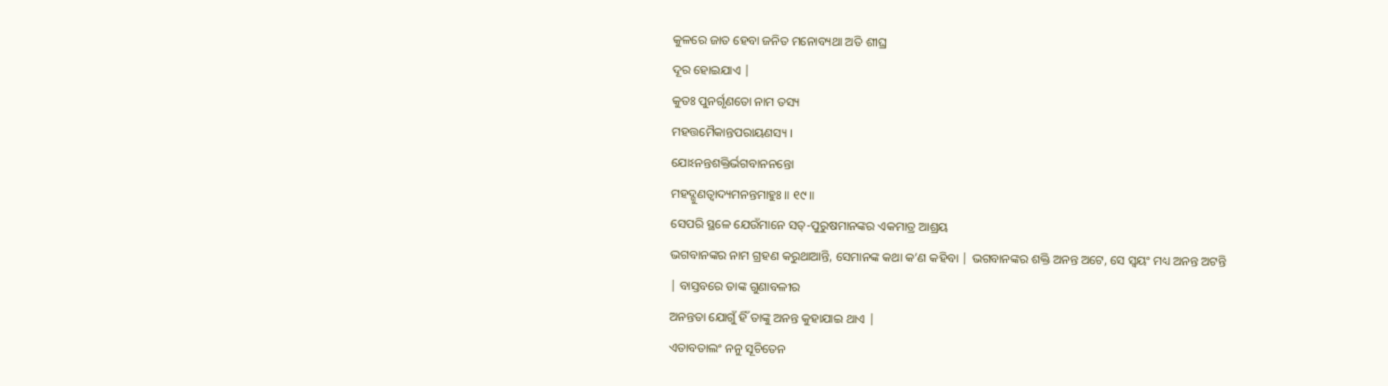କୁଳରେ ଜାତ ହେବା ଜନିତ ମନୋବ୍ୟଥା ଅତି ଶୀଘ୍ର
ଦୂର ହୋଇଯାଏ |
କୁତଃ ପୁନର୍ଗୃଣତୋ ନାମ ତସ୍ୟ
ମହତ୍ତମୈକାନ୍ତପରାୟଣସ୍ୟ ।
ଯୋଽନନ୍ତଶକ୍ତିର୍ଭଗବାନନନ୍ତୋ
ମହଦ୍ଗୁଣତ୍ୱାଦ୍ୟମନନ୍ତମାହୁଃ ॥ ୧୯॥
ସେପରି ସ୍ଥଳେ ଯେଉଁମାନେ ସତ୍-ପୁରୁଷମାନଙ୍କର ଏକମାତ୍ର ଆଶ୍ରୟ
ଭଗବାନଙ୍କର ନାମ ଗ୍ରହଣ କରୁଥାଆନ୍ତି, ସେମାନଙ୍କ କଥା କ’ଣ କହିବା | ଭଗବାନଙ୍କର ଶକ୍ତି ଅନନ୍ତ ଅଟେ, ସେ ସ୍ବୟଂ ମଧ୍ୟ ଅନନ୍ତ ଅଟନ୍ତି | ବାସ୍ତବରେ ତାଙ୍କ ଗୁଣାବଳୀର
ଅନନ୍ତତା ଯୋଗୁଁ ହିଁ ତାଙ୍କୁ ଅନନ୍ତ କୁହାଯାଇ ଥାଏ |
ଏତାବତାଲଂ ନନୁ ସୂଚିତେନ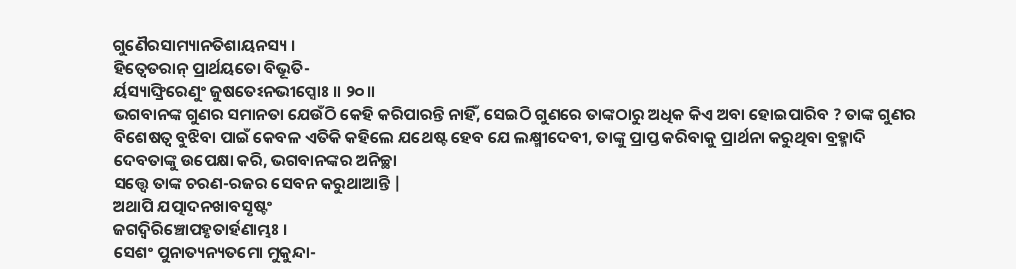ଗୁଣୈରସାମ୍ୟାନତିଶାୟନସ୍ୟ ।
ହିତ୍ୱେତରାନ୍ ପ୍ରାର୍ଥୟତୋ ବିଭୂତି-
ର୍ୟସ୍ୟାଙ୍ଘ୍ରିରେଣୁଂ ଜୁଷତେଽନଭୀପ୍ସୋଃ ॥ ୨୦॥
ଭଗବାନଙ୍କ ଗୁଣର ସମାନତା ଯେଉଁଠି କେହି କରିପାରନ୍ତି ନାହିଁ, ସେଇଠି ଗୁଣରେ ତାଙ୍କଠାରୁ ଅଧିକ କିଏ ଅବା ହୋଇପାରିବ ? ତାଙ୍କ ଗୁଣର
ବିଶେଷତ୍ବ ବୁଝିବା ପାଇଁ କେବଳ ଏତିକି କହିଲେ ଯଥେଷ୍ଟ ହେବ ଯେ ଲକ୍ଷ୍ମୀଦେବୀ, ତାଙ୍କୁ ପ୍ରାପ୍ତ କରିବାକୁ ପ୍ରାର୍ଥନା କରୁଥିବା ବ୍ରହ୍ମାଦି
ଦେବତାଙ୍କୁ ଉପେକ୍ଷା କରି, ଭଗବାନଙ୍କର ଅନିଚ୍ଛା
ସତ୍ତ୍ବେ ତାଙ୍କ ଚରଣ-ରଜର ସେବନ କରୁଥାଆନ୍ତି |
ଅଥାପି ଯତ୍ପାଦନଖାବସୃଷ୍ଟଂ
ଜଗଦ୍ୱିରିଞ୍ଚୋପହୃତାର୍ହଣାମ୍ଭଃ ।
ସେଶଂ ପୁନାତ୍ୟନ୍ୟତମୋ ମୁକୁନ୍ଦା-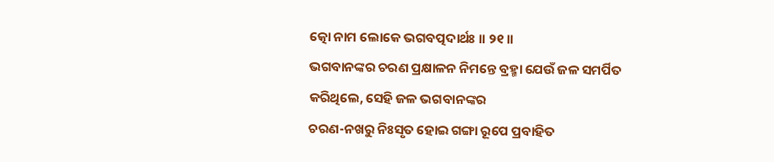ତ୍କୋ ନାମ ଲୋକେ ଭଗବତ୍ପଦାର୍ଥଃ ॥ ୨୧॥
ଭଗବାନଙ୍କର ଚରଣ ପ୍ରକ୍ଷାଳନ ନିମନ୍ତେ ବ୍ରହ୍ମା ଯେଉଁ ଜଳ ସମର୍ପିତ
କରିଥିଲେ, ସେହି ଜଳ ଭଗବାନଙ୍କର
ଚରଣ-ନଖରୁ ନିଃସୃତ ହୋଇ ଗଙ୍ଗା ରୂପେ ପ୍ରବାହିତ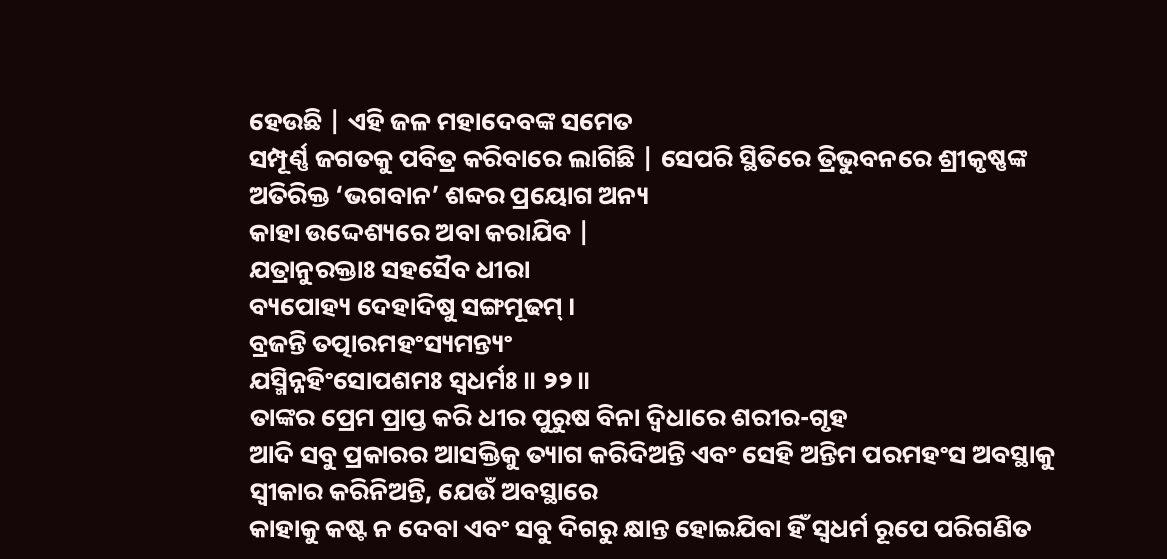ହେଉଛି | ଏହି ଜଳ ମହାଦେବଙ୍କ ସମେତ
ସମ୍ପୂର୍ଣ୍ଣ ଜଗତକୁ ପବିତ୍ର କରିବାରେ ଲାଗିଛି | ସେପରି ସ୍ଥିତିରେ ତ୍ରିଭୁବନରେ ଶ୍ରୀକୃଷ୍ଣଙ୍କ
ଅତିରିକ୍ତ ‘ଭଗବାନ’ ଶବ୍ଦର ପ୍ରୟୋଗ ଅନ୍ୟ
କାହା ଉଦ୍ଦେଶ୍ୟରେ ଅବା କରାଯିବ |
ଯତ୍ରାନୁରକ୍ତାଃ ସହସୈବ ଧୀରା
ବ୍ୟପୋହ୍ୟ ଦେହାଦିଷୁ ସଙ୍ଗମୂଢମ୍ ।
ବ୍ରଜନ୍ତି ତତ୍ପାରମହଂସ୍ୟମନ୍ତ୍ୟଂ
ଯସ୍ମିନ୍ନହିଂସୋପଶମଃ ସ୍ୱଧର୍ମଃ ॥ ୨୨॥
ତାଙ୍କର ପ୍ରେମ ପ୍ରାପ୍ତ କରି ଧୀର ପୁରୁଷ ବିନା ଦ୍ବିଧାରେ ଶରୀର-ଗୃହ
ଆଦି ସବୁ ପ୍ରକାରର ଆସକ୍ତିକୁ ତ୍ୟାଗ କରିଦିଅନ୍ତି ଏବଂ ସେହି ଅନ୍ତିମ ପରମହଂସ ଅବସ୍ଥାକୁ
ସ୍ବୀକାର କରିନିଅନ୍ତି, ଯେଉଁ ଅବସ୍ଥାରେ
କାହାକୁ କଷ୍ଟ ନ ଦେବା ଏବଂ ସବୁ ଦିଗରୁ କ୍ଷାନ୍ତ ହୋଇଯିବା ହିଁ ସ୍ବଧର୍ମ ରୂପେ ପରିଗଣିତ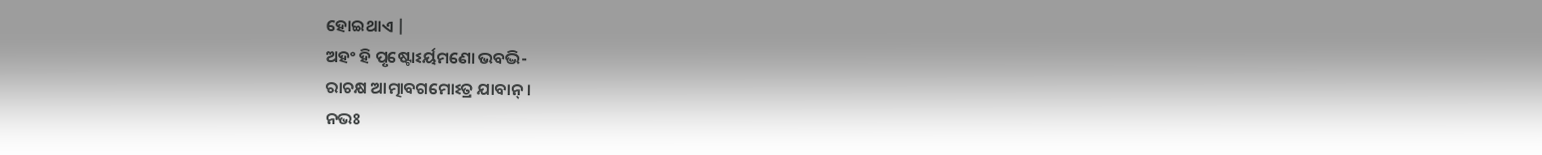ହୋଇଥାଏ |
ଅହଂ ହି ପୃଷ୍ଟୋଽର୍ୟମଣୋ ଭବଦ୍ଭି-
ରାଚକ୍ଷ ଆତ୍ମାବଗମୋଽତ୍ର ଯାବାନ୍ ।
ନଭଃ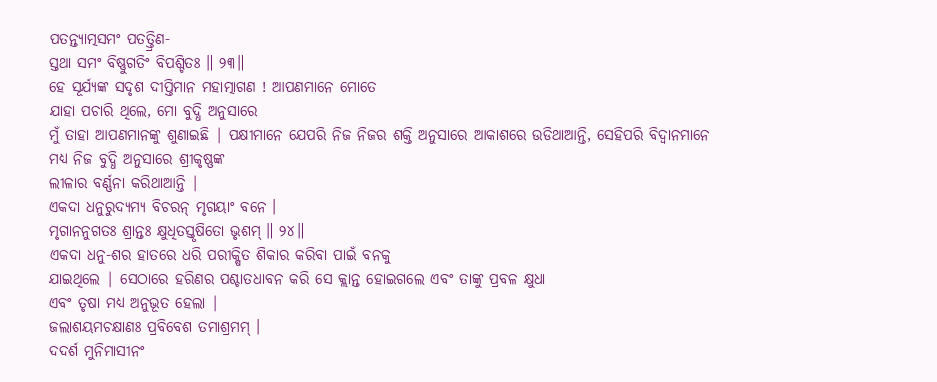ପତନ୍ତ୍ୟାତ୍ମସମଂ ପତତ୍ତ୍ରିଣ-
ସ୍ତଥା ସମଂ ବିଷ୍ଣୁଗତିଂ ବିପଶ୍ଚିତଃ ॥ ୨୩॥
ହେ ସୂର୍ଯ୍ୟଙ୍କ ସଦୃଶ ଦୀପ୍ତିମାନ ମହାତ୍ମାଗଣ ! ଆପଣମାନେ ମୋତେ
ଯାହା ପଚାରି ଥିଲେ, ମୋ ବୁଦ୍ଧି ଅନୁସାରେ
ମୁଁ ତାହା ଆପଣମାନଙ୍କୁ ଶୁଣାଇଛି | ପକ୍ଷୀମାନେ ଯେପରି ନିଜ ନିଜର ଶକ୍ତି ଅନୁସାରେ ଆକାଶରେ ଉଡିଥାଆନ୍ତି, ସେହିପରି ବିଦ୍ବାନମାନେ ମଧ୍ୟ ନିଜ ବୁଦ୍ଧି ଅନୁସାରେ ଶ୍ରୀକୃଷ୍ଣଙ୍କ
ଲୀଳାର ବର୍ଣ୍ଣନା କରିଥାଆନ୍ତି |
ଏକଦା ଧନୁରୁଦ୍ୟମ୍ୟ ବିଚରନ୍ ମୃଗୟାଂ ବନେ ।
ମୃଗାନନୁଗତଃ ଶ୍ରାନ୍ତଃ କ୍ଷୁଧିତସ୍ତୃଷିତୋ ଭୃଶମ୍ ॥ ୨୪॥
ଏକଦା ଧନୁ-ଶର ହାତରେ ଧରି ପରୀକ୍ଷିତ ଶିକାର କରିବା ପାଇଁ ବନକୁ
ଯାଇଥିଲେ | ସେଠାରେ ହରିଣର ପଶ୍ଚାତଧାବନ କରି ସେ କ୍ଲାନ୍ତ ହୋଇଗଲେ ଏବଂ ତାଙ୍କୁ ପ୍ରବଳ କ୍ଷୁଧା
ଏବଂ ତୃଷା ମଧ୍ୟ ଅନୁଭୂତ ହେଲା |
ଜଲାଶୟମଚକ୍ଷାଣଃ ପ୍ରବିବେଶ ତମାଶ୍ରମମ୍ ।
ଦଦର୍ଶ ମୁନିମାସୀନଂ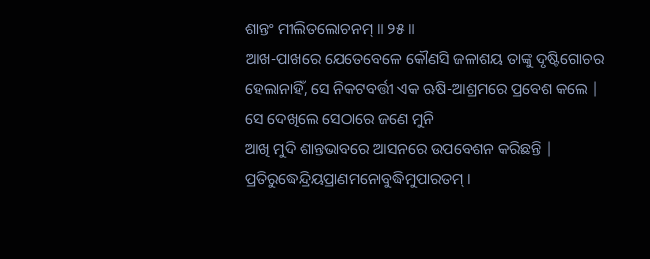ଶାନ୍ତଂ ମୀଲିତଲୋଚନମ୍ ॥ ୨୫॥
ଆଖ-ପାଖରେ ଯେତେବେଳେ କୌଣସି ଜଳାଶୟ ତାଙ୍କୁ ଦୃଷ୍ଟିଗୋଚର
ହେଲାନାହିଁ, ସେ ନିକଟବର୍ତ୍ତୀ ଏକ ଋଷି-ଆଶ୍ରମରେ ପ୍ରବେଶ କଲେ | ସେ ଦେଖିଲେ ସେଠାରେ ଜଣେ ମୁନି
ଆଖି ମୁଦି ଶାନ୍ତଭାବରେ ଆସନରେ ଉପବେଶନ କରିଛନ୍ତି |
ପ୍ରତିରୁଦ୍ଧେନ୍ଦ୍ରିୟପ୍ରାଣମନୋବୁଦ୍ଧିମୁପାରତମ୍ ।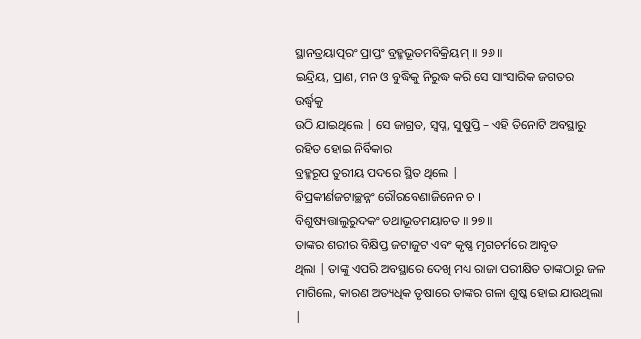ସ୍ଥାନତ୍ରୟାତ୍ପରଂ ପ୍ରାପ୍ତଂ ବ୍ରହ୍ମଭୂତମବିକ୍ରିୟମ୍ ॥ ୨୬॥
ଇନ୍ଦ୍ରିୟ, ପ୍ରାଣ, ମନ ଓ ବୁଦ୍ଧିକୁ ନିରୁଦ୍ଧ କରି ସେ ସାଂସାରିକ ଜଗତର ଉର୍ଦ୍ଧ୍ବକୁ
ଉଠି ଯାଇଥିଲେ | ସେ ଜାଗ୍ରତ, ସ୍ବପ୍ନ, ସୁଷୁପ୍ତି – ଏହି ତିନୋଟି ଅବସ୍ଥାରୁ ରହିତ ହୋଇ ନିର୍ବିକାର
ବ୍ରହ୍ମରୂପ ତୁରୀୟ ପଦରେ ସ୍ଥିତ ଥିଲେ |
ବିପ୍ରକୀର୍ଣଜଟାଚ୍ଛନ୍ନଂ ରୌରବେଣାଜିନେନ ଚ ।
ବିଶୁଷ୍ୟତ୍ତାଲୁରୁଦକଂ ତଥାଭୂତମୟାଚତ ॥ ୨୭॥
ତାଙ୍କର ଶରୀର ବିକ୍ଷିପ୍ତ ଜଟାଜୁଟ ଏବଂ କୃଷ୍ଣ ମୃଗଚର୍ମରେ ଆବୃତ
ଥିଲା | ତାଙ୍କୁ ଏପରି ଅବସ୍ଥାରେ ଦେଖି ମଧ୍ୟ ରାଜା ପରୀକ୍ଷିତ ତାଙ୍କଠାରୁ ଜଳ ମାଗିଲେ, କାରଣ ଅତ୍ୟଧିକ ତୃଷାରେ ତାଙ୍କର ଗଳା ଶୁଷ୍କ ହୋଇ ଯାଉଥିଲା |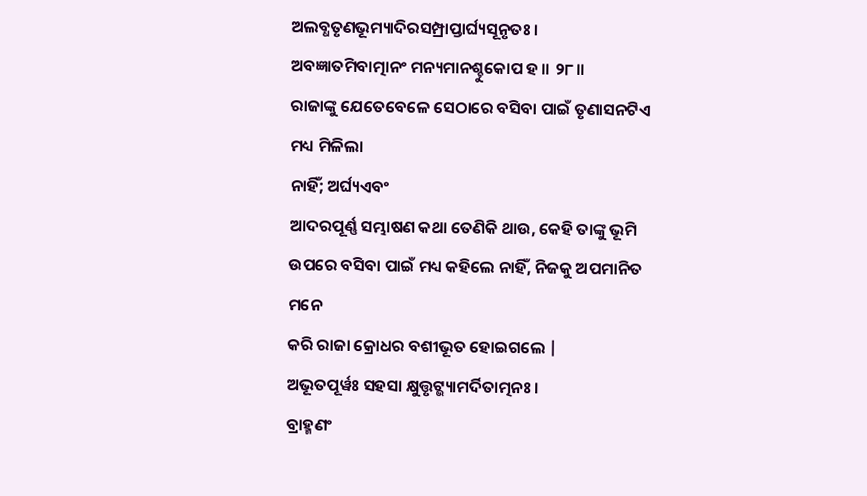ଅଲବ୍ଧତୃଣଭୂମ୍ୟାଦିରସମ୍ପ୍ରାପ୍ତାର୍ଘ୍ୟସୂନୃତଃ ।
ଅବଜ୍ଞାତମିବାତ୍ମାନଂ ମନ୍ୟମାନଶ୍ଚୁକୋପ ହ ॥ ୨୮॥
ରାଜାଙ୍କୁ ଯେତେବେଳେ ସେଠାରେ ବସିବା ପାଇଁ ତୃଣାସନଟିଏ ମଧ୍ୟ ମିଳିଲା
ନାହିଁ; ଅର୍ଘ୍ୟଏବଂ
ଆଦରପୂର୍ଣ୍ଣ ସମ୍ଭାଷଣ କଥା ତେଣିକି ଥାଉ, କେହି ତାଙ୍କୁ ଭୂମି
ଉପରେ ବସିବା ପାଇଁ ମଧ୍ୟ କହିଲେ ନାହିଁ, ନିଜକୁ ଅପମାନିତ ମନେ
କରି ରାଜା କ୍ରୋଧର ବଶୀଭୂତ ହୋଇଗଲେ |
ଅଭୂତପୂର୍ୱଃ ସହସା କ୍ଷୁତ୍ତୃଟ୍ଭ୍ୟାମର୍ଦିତାତ୍ମନଃ ।
ବ୍ରାହ୍ମଣଂ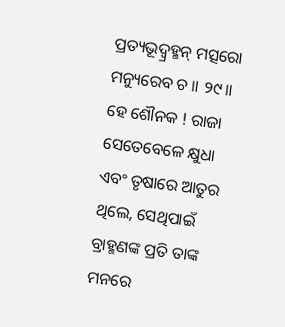ପ୍ରତ୍ୟଭୂଦ୍ବ୍ରହ୍ମନ୍ ମତ୍ସରୋ ମନ୍ୟୁରେବ ଚ ॥ ୨୯॥
ହେ ଶୌନକ ! ରାଜା ସେତେବେଳେ କ୍ଷୁଧା ଏବଂ ତୃଷାରେ ଆତୁର ଥିଲେ, ସେଥିପାଇଁ ବ୍ରାହ୍ମଣଙ୍କ ପ୍ରତି ତାଙ୍କ ମନରେ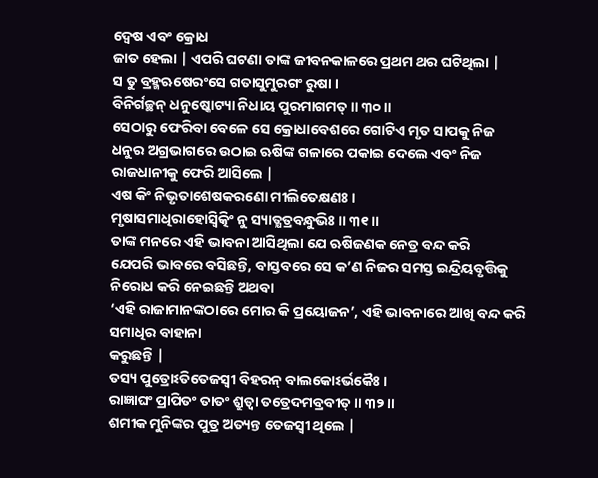ଦ୍ବେଷ ଏବଂ କ୍ରୋଧ
ଜାତ ହେଲା | ଏପରି ଘଟଣା ତାଙ୍କ ଜୀବନକାଳରେ ପ୍ରଥମ ଥର ଘଟିଥିଲା |
ସ ତୁ ବ୍ରହ୍ମଋଷେରଂସେ ଗତାସୁମୁରଗଂ ରୁଷା ।
ବିନିର୍ଗଚ୍ଛନ୍ ଧନୁଷ୍କୋଟ୍ୟା ନିଧାୟ ପୁରମାଗମତ୍ ॥ ୩୦॥
ସେଠାରୁ ଫେରିବା ବେଳେ ସେ କ୍ରୋଧାବେଶରେ ଗୋଟିଏ ମୃତ ସାପକୁ ନିଜ
ଧନୁର ଅଗ୍ରଭାଗରେ ଉଠାଇ ଋଷିଙ୍କ ଗଳାରେ ପକାଇ ଦେଲେ ଏବଂ ନିଜ ରାଜଧାନୀକୁ ଫେରି ଆସିଲେ |
ଏଷ କିଂ ନିଭୃତାଶେଷକରଣୋ ମୀଲିତେକ୍ଷଣଃ ।
ମୃଷାସମାଧିରାହୋସ୍ୱିତ୍କିଂ ନୁ ସ୍ୟାତ୍କ୍ଷତ୍ରବନ୍ଧୁଭିଃ ॥ ୩୧॥
ତାଙ୍କ ମନରେ ଏହି ଭାବନା ଆସିଥିଲା ଯେ ଋଷିଜଣକ ନେତ୍ର ବନ୍ଦ କରି
ଯେପରି ଭାବରେ ବସିଛନ୍ତି, ବାସ୍ତବରେ ସେ କ’ଣ ନିଜର ସମସ୍ତ ଇନ୍ଦ୍ରିୟବୃତ୍ତିକୁ ନିରୋଧ କରି ନେଇଛନ୍ତି ଅଥବା
‘ଏହି ରାଜାମାନଙ୍କଠାରେ ମୋର କି ପ୍ରୟୋଜନ’, ଏହି ଭାବନାରେ ଆଖି ବନ୍ଦ କରି ସମାଧିର ବାହାନା
କରୁଛନ୍ତି |
ତସ୍ୟ ପୁତ୍ରୋଽତିତେଜସ୍ୱୀ ବିହରନ୍ ବାଲକୋଽର୍ଭକୈଃ ।
ରାଜ୍ଞାଘଂ ପ୍ରାପିତଂ ତାତଂ ଶ୍ରୁତ୍ୱା ତତ୍ରେଦମବ୍ରବୀତ୍ ॥ ୩୨॥
ଶମୀକ ମୁନିଙ୍କର ପୁତ୍ର ଅତ୍ୟନ୍ତ ତେଜସ୍ବୀ ଥିଲେ |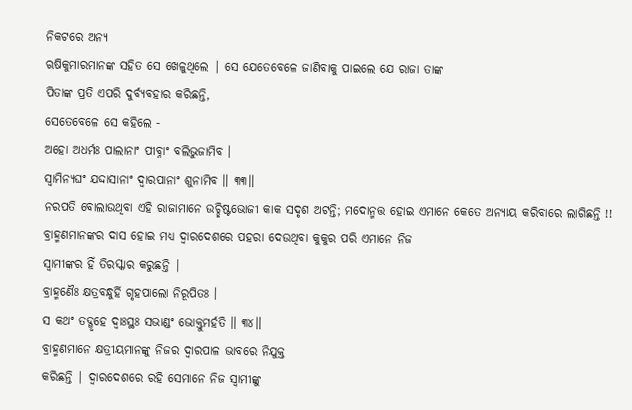ନିକଟରେ ଅନ୍ୟ
ଋଷିକୁମାରମାନଙ୍କ ସହିତ ସେ ଖେଳୁଥିଲେ | ସେ ଯେତେବେଳେ ଜାଣିବାକୁ ପାଇଲେ ଯେ ରାଜା ତାଙ୍କ
ପିତାଙ୍କ ପ୍ରତି ଏପରି ଦୁର୍ବ୍ୟବହାର କରିଛନ୍ତି,
ସେତେବେଳେ ସେ କହିଲେ -
ଅହୋ ଅଧର୍ମଃ ପାଲାନାଂ ପୀବ୍ନାଂ ବଲିଭୁଜାମିବ ।
ସ୍ୱାମିନ୍ୟଘଂ ଯଦ୍ଦାସାନାଂ ଦ୍ୱାରପାନାଂ ଶୁନାମିବ ॥ ୩୩॥
ନରପତି ବୋଲାଉଥିବା ଏହି ରାଜାମାନେ ଉଚ୍ଛିଷ୍ଟଭୋଜୀ କାକ ସଦୃଶ ଅଟନ୍ତି; ମଦୋନ୍ମତ୍ତ ହୋଇ ଏମାନେ କେତେ ଅନ୍ୟାୟ କରିବାରେ ଲାଗିଛନ୍ତି !!
ବ୍ରାହ୍ମଣମାନଙ୍କର ଦାସ ହୋଇ ମଧ୍ୟ ଦ୍ବାରଦେଶରେ ପହରା ଦେଉଥିବା କୁକୁର ପରି ଏମାନେ ନିଜ
ସ୍ବାମୀଙ୍କର ହିଁ ତିରସ୍କାର କରୁଛନ୍ତି |
ବ୍ରାହ୍ମଣୈଃ କ୍ଷତ୍ରବନ୍ଧୁର୍ହି ଗୃହପାଲୋ ନିରୂପିତଃ ।
ସ କଥଂ ତଦ୍ଗୃହେ ଦ୍ୱାଃସ୍ଥଃ ସଭାଣ୍ଡଂ ଭୋକ୍ତୁମର୍ହତି ॥ ୩୪॥
ବ୍ରାହ୍ମଣମାନେ କ୍ଷତ୍ରୀୟମାନଙ୍କୁ ନିଜର ଦ୍ବାରପାଳ ଭାବରେ ନିଯୁକ୍ତ
କରିଛନ୍ତି | ଦ୍ବାରଦେଶରେ ରହି ସେମାନେ ନିଜ ସ୍ବାମୀଙ୍କୁ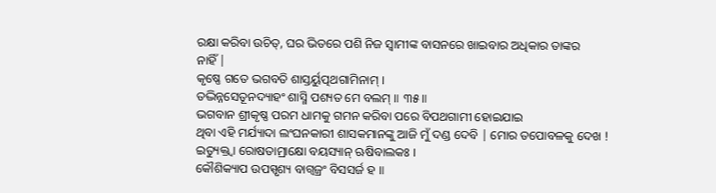ରକ୍ଷା କରିବା ଉଚିତ୍, ଘର ଭିତରେ ପଶି ନିଜ ସ୍ବାମୀଙ୍କ ବାସନରେ ଖାଇବାର ଅଧିକାର ତାଙ୍କର
ନାହିଁ |
କୃଷ୍ଣେ ଗତେ ଭଗବତି ଶାସ୍ତର୍ୟୁତ୍ପଥଗାମିନାମ୍ ।
ତଦ୍ଭିନ୍ନସେତୂନଦ୍ୟାହଂ ଶାସ୍ମି ପଶ୍ୟତ ମେ ବଲମ୍ ॥ ୩୫॥
ଭଗବାନ ଶ୍ରୀକୃଷ୍ଣ ପରମ ଧାମକୁ ଗମନ କରିବା ପରେ ବିପଥଗାମୀ ହୋଇଯାଇ
ଥିବା ଏହି ମର୍ଯ୍ୟାଦା ଲଂଘନକାରୀ ଶାସକମାନଙ୍କୁ ଆଜି ମୁଁ ଦଣ୍ଡ ଦେବି | ମୋର ତପୋବଳକୁ ଦେଖ !
ଇତ୍ୟୁକ୍ତ୍ୱା ରୋଷତାମ୍ରାକ୍ଷୋ ବୟସ୍ୟାନ୍ ଋଷିବାଲକଃ ।
କୌଶିକ୍ୟାପ ଉପସ୍ପୃଶ୍ୟ ବାଗ୍ୱଜ୍ରଂ ବିସସର୍ଜ ହ ॥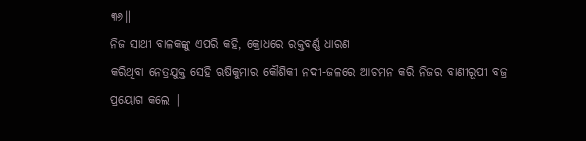୩୬॥
ନିଜ ସାଥୀ ବାଳକଙ୍କୁ ଏପରି କହି, କ୍ରୋଧରେ ରକ୍ତବର୍ଣ୍ଣ ଧାରଣ
କରିଥିବା ନେତ୍ରଯୁକ୍ତ ସେହି ଋଷିକୁମାର କୌଶିକୀ ନଦୀ-ଜଳରେ ଆଚମନ କରି ନିଜର ବାଣୀରୂପୀ ବଜ୍ର
ପ୍ରୟୋଗ କଲେ |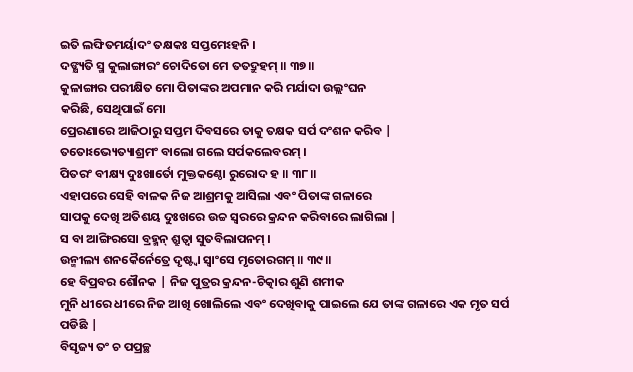ଇତି ଲଙ୍ଘିତମର୍ୟାଦଂ ତକ୍ଷକଃ ସପ୍ତମେଽହନି ।
ଦଙ୍କ୍ଷ୍ୟତି ସ୍ମ କୁଲାଙ୍ଗାରଂ ଚୋଦିତୋ ମେ ତତଦ୍ରୁହମ୍ ॥ ୩୭॥
କୁଳାଙ୍ଗାର ପରୀକ୍ଷିତ ମୋ ପିତାଙ୍କର ଅପମାନ କରି ମର୍ଯାଦା ଉଲ୍ଲଂଘନ
କରିଛି, ସେଥିପାଇଁ ମୋ
ପ୍ରେରଣାରେ ଆଜିଠାରୁ ସପ୍ତମ ଦିବସରେ ତାକୁ ତକ୍ଷକ ସର୍ପ ଦଂଶନ କରିବ |
ତତୋଽଭ୍ୟେତ୍ୟାଶ୍ରମଂ ବାଲୋ ଗଲେ ସର୍ପକଲେବରମ୍ ।
ପିତରଂ ବୀକ୍ଷ୍ୟ ଦୁଃଖାର୍ତୋ ମୁକ୍ତକଣ୍ଠୋ ରୁରୋଦ ହ ॥ ୩୮॥
ଏହାପରେ ସେହି ବାଳକ ନିଜ ଆଶ୍ରମକୁ ଆସିଲା ଏବଂ ପିତାଙ୍କ ଗଳାରେ
ସାପକୁ ଦେଖି ଅତିଶୟ ଦୁଃଖରେ ଉଚ୍ଚ ସ୍ବରରେ କ୍ରନ୍ଦନ କରିବାରେ ଲାଗିଲା |
ସ ବା ଆଙ୍ଗିରସୋ ବ୍ରହ୍ମନ୍ ଶ୍ରୁତ୍ୱା ସୁତବିଲାପନମ୍ ।
ଉନ୍ମୀଲ୍ୟ ଶନକୈର୍ନେତ୍ରେ ଦୃଷ୍ଟ୍ୱା ସ୍ୱାଂସେ ମୃତୋରଗମ୍ ॥ ୩୯॥
ହେ ବିପ୍ରବର ଶୌନକ | ନିଜ ପୁତ୍ରର କ୍ରନ୍ଦନ-ଚିତ୍କାର ଶୁଣି ଶମୀକ
ମୁନି ଧୀରେ ଧୀରେ ନିଜ ଆଖି ଖୋଲିଲେ ଏବଂ ଦେଖିବାକୁ ପାଇଲେ ଯେ ତାଙ୍କ ଗଳାରେ ଏକ ମୃତ ସର୍ପ
ପଡିଛି |
ବିସୃଜ୍ୟ ତଂ ଚ ପପ୍ରଚ୍ଛ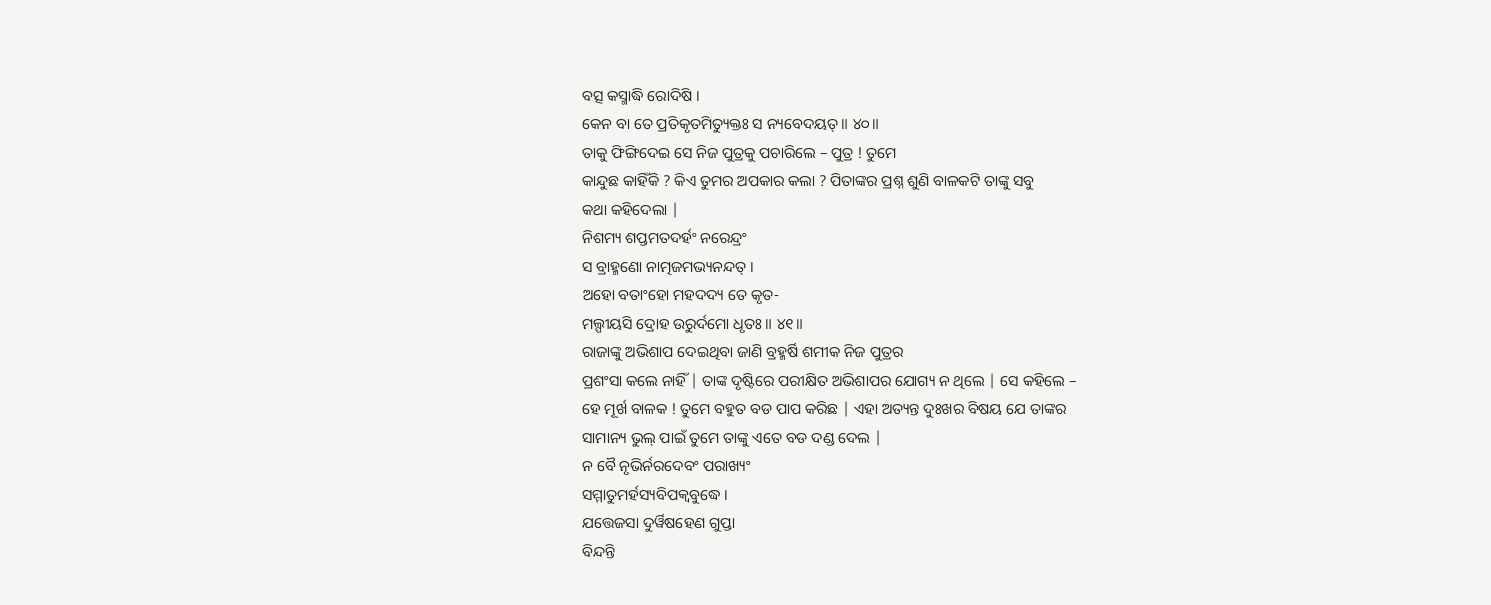ବତ୍ସ କସ୍ମାଦ୍ଧି ରୋଦିଷି ।
କେନ ବା ତେ ପ୍ରତିକୃତମିତ୍ୟୁକ୍ତଃ ସ ନ୍ୟବେଦୟତ୍ ॥ ୪୦॥
ତାକୁ ଫିଙ୍ଗିଦେଇ ସେ ନିଜ ପୁତ୍ରକୁ ପଚାରିଲେ – ପୁତ୍ର ! ତୁମେ
କାନ୍ଦୁଛ କାହିଁକି ? କିଏ ତୁମର ଅପକାର କଲା ? ପିତାଙ୍କର ପ୍ରଶ୍ନ ଶୁଣି ବାଳକଟି ତାଙ୍କୁ ସବୁ
କଥା କହିଦେଲା |
ନିଶମ୍ୟ ଶପ୍ତମତଦର୍ହଂ ନରେନ୍ଦ୍ରଂ
ସ ବ୍ରାହ୍ମଣୋ ନାତ୍ମଜମଭ୍ୟନନ୍ଦତ୍ ।
ଅହୋ ବତାଂହୋ ମହଦଦ୍ୟ ତେ କୃତ-
ମଲ୍ପୀୟସି ଦ୍ରୋହ ଉରୁର୍ଦମୋ ଧୃତଃ ॥ ୪୧॥
ରାଜାଙ୍କୁ ଅଭିଶାପ ଦେଇଥିବା ଜାଣି ବ୍ରହ୍ମର୍ଷି ଶମୀକ ନିଜ ପୁତ୍ରର
ପ୍ରଶଂସା କଲେ ନାହିଁ | ତାଙ୍କ ଦୃଷ୍ଟିରେ ପରୀକ୍ଷିତ ଅଭିଶାପର ଯୋଗ୍ୟ ନ ଥିଲେ | ସେ କହିଲେ –
ହେ ମୂର୍ଖ ବାଳକ ! ତୁମେ ବହୁତ ବଡ ପାପ କରିଛ | ଏହା ଅତ୍ୟନ୍ତ ଦୁଃଖର ବିଷୟ ଯେ ତାଙ୍କର
ସାମାନ୍ୟ ଭୁଲ୍ ପାଇଁ ତୁମେ ତାଙ୍କୁ ଏତେ ବଡ ଦଣ୍ଡ ଦେଲ |
ନ ବୈ ନୃଭିର୍ନରଦେବଂ ପରାଖ୍ୟଂ
ସମ୍ମାତୁମର୍ହସ୍ୟବିପକ୍ୱବୁଦ୍ଧେ ।
ଯତ୍ତେଜସା ଦୁର୍ୱିଷହେଣ ଗୁପ୍ତା
ବିନ୍ଦନ୍ତି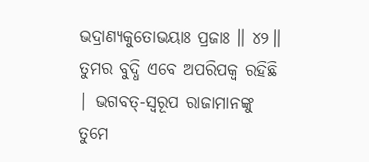ଭଦ୍ରାଣ୍ୟକୁତୋଭୟାଃ ପ୍ରଜାଃ ॥ ୪୨॥
ତୁମର ବୁଦ୍ଧି ଏବେ ଅପରିପକ୍ବ ରହିଛି | ଭଗବତ୍-ସ୍ବରୂପ ରାଜାମାନଙ୍କୁ
ତୁମେ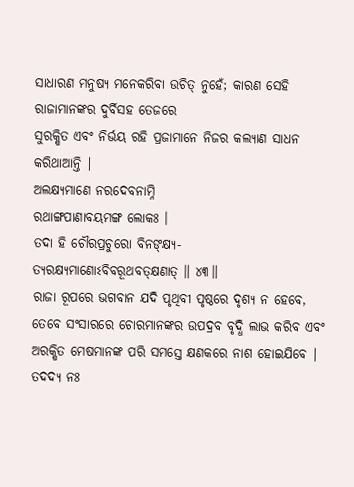ସାଧାରଣ ମନୁଷ୍ୟ ମନେକରିବା ଉଚିତ୍ ନୁହେଁ; କାରଣ ସେହି ରାଜାମାନଙ୍କର ଦୁର୍ବିସହ ତେଜରେ
ସୁରକ୍ଷିତ ଏବଂ ନିର୍ଭୟ ରହି ପ୍ରଜାମାନେ ନିଜର କଲ୍ୟାଣ ସାଧନ କରିଥାଆନ୍ତି |
ଅଲକ୍ଷ୍ୟମାଣେ ନରଦେବନାମ୍ନି
ରଥାଙ୍ଗପାଣାବୟମଙ୍ଗ ଲୋକଃ ।
ତଦା ହି ଚୌରପ୍ରଚୁରୋ ବିନଙ୍କ୍ଷ୍ୟ-
ତ୍ୟରକ୍ଷ୍ୟମାଣୋଽବିବରୂଥବତ୍କ୍ଷଣାତ୍ ॥ ୪୩॥
ରାଜା ରୂପରେ ଭଗବାନ ଯଦି ପୃଥିବୀ ପୃଷ୍ଠରେ ଦୃଶ୍ୟ ନ ହେବେ, ତେବେ ସଂସାରରେ ଚୋରମାନଙ୍କର ଉପଦ୍ରବ ବୃଦ୍ଧି ଲାଭ କରିବ ଏବଂ
ଅରକ୍ଷିତ ମେଷମାନଙ୍କ ପରି ସମସ୍ତେ କ୍ଷଣକରେ ନାଶ ହୋଇଯିବେ |
ତଦଦ୍ୟ ନଃ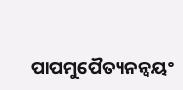ପାପମୁପୈତ୍ୟନନ୍ୱୟଂ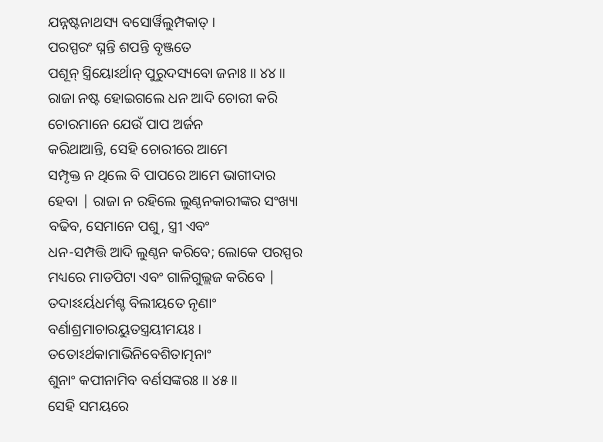ଯନ୍ନଷ୍ଟନାଥସ୍ୟ ବସୋର୍ୱିଲୁମ୍ପକାତ୍ ।
ପରସ୍ପରଂ ଘ୍ନନ୍ତି ଶପନ୍ତି ବୃଞ୍ଜତେ
ପଶୂନ୍ ସ୍ତ୍ରିୟୋଽର୍ଥାନ୍ ପୁରୁଦସ୍ୟବୋ ଜନାଃ ॥ ୪୪॥
ରାଜା ନଷ୍ଟ ହୋଇଗଲେ ଧନ ଆଦି ଚୋରୀ କରି ଚୋରମାନେ ଯେଉଁ ପାପ ଅର୍ଜନ
କରିଥାଆନ୍ତି, ସେହି ଚୋରୀରେ ଆମେ
ସମ୍ପୃକ୍ତ ନ ଥିଲେ ବି ପାପରେ ଆମେ ଭାଗୀଦାର ହେବା | ରାଜା ନ ରହିଲେ ଲୁଣ୍ଠନକାରୀଙ୍କର ସଂଖ୍ୟା
ବଢିବ, ସେମାନେ ପଶୁ, ସ୍ତ୍ରୀ ଏବଂ
ଧନ-ସମ୍ପତ୍ତି ଆଦି ଲୁଣ୍ଠନ କରିବେ; ଲୋକେ ପରସ୍ପର ମଧ୍ୟରେ ମାଡପିଟା ଏବଂ ଗାଳିଗୁଲ୍ଲଜ କରିବେ |
ତଦାଽଽର୍ୟଧର୍ମଶ୍ଚ ବିଲୀୟତେ ନୃଣାଂ
ବର୍ଣାଶ୍ରମାଚାରୟୁତସ୍ତ୍ରୟୀମୟଃ ।
ତତୋଽର୍ଥକାମାଭିନିବେଶିତାତ୍ମନାଂ
ଶୁନାଂ କପୀନାମିବ ବର୍ଣସଙ୍କରଃ ॥ ୪୫॥
ସେହି ସମୟରେ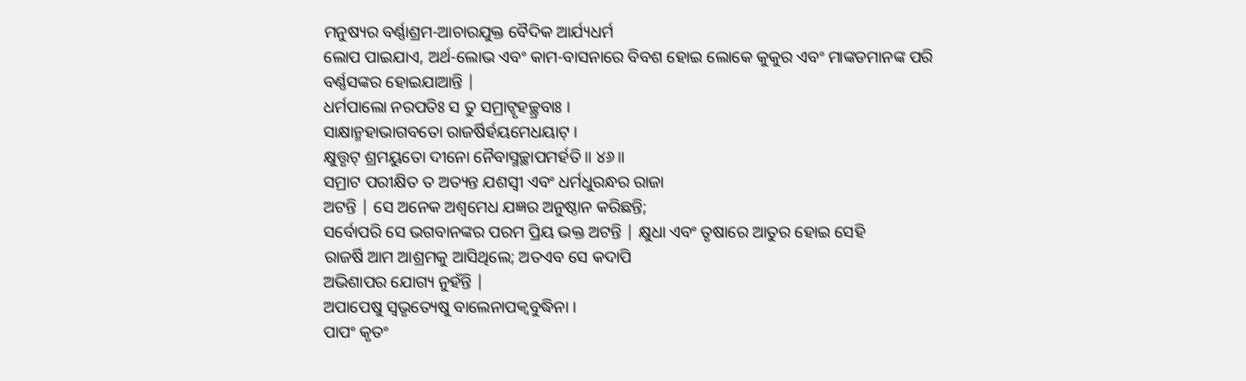ମନୁଷ୍ୟର ବର୍ଣ୍ଣାଶ୍ରମ-ଆଚାରଯୁକ୍ତ ବୈଦିକ ଆର୍ଯ୍ୟଧର୍ମ
ଲୋପ ପାଇଯାଏ, ଅର୍ଥ-ଲୋଭ ଏବଂ କାମ-ବାସନାରେ ବିବଶ ହୋଇ ଲୋକେ କୁକୁର ଏବଂ ମାଙ୍କଡମାନଙ୍କ ପରି
ବର୍ଣ୍ଣସଙ୍କର ହୋଇଯାଆନ୍ତି |
ଧର୍ମପାଲୋ ନରପତିଃ ସ ତୁ ସମ୍ରାଟ୍ବୃହଚ୍ଛ୍ରବାଃ ।
ସାକ୍ଷାନ୍ମହାଭାଗବତୋ ରାଜର୍ଷିର୍ହୟମେଧୟାଟ୍ ।
କ୍ଷୁତ୍ତୃଟ୍ ଶ୍ରମୟୁତୋ ଦୀନୋ ନୈବାସ୍ମଚ୍ଛାପମର୍ହତି ॥ ୪୬॥
ସମ୍ରାଟ ପରୀକ୍ଷିତ ତ ଅତ୍ୟନ୍ତ ଯଶସ୍ବୀ ଏବଂ ଧର୍ମଧୁରନ୍ଧର ରାଜା
ଅଟନ୍ତି | ସେ ଅନେକ ଅଶ୍ବମେଧ ଯଜ୍ଞର ଅନୁଷ୍ଠାନ କରିଛନ୍ତି;
ସର୍ବୋପରି ସେ ଭଗବାନଙ୍କର ପରମ ପ୍ରିୟ ଭକ୍ତ ଅଟନ୍ତି | କ୍ଷୁଧା ଏବଂ ତୃଷାରେ ଆତୁର ହୋଇ ସେହି
ରାଜର୍ଷି ଆମ ଆଶ୍ରମକୁ ଆସିଥିଲେ; ଅତଏବ ସେ କଦାପି
ଅଭିଶାପର ଯୋଗ୍ୟ ନୁହଁନ୍ତି |
ଅପାପେଷୁ ସ୍ୱଭୃତ୍ୟେଷୁ ବାଲେନାପକ୍ୱବୁଦ୍ଧିନା ।
ପାପଂ କୃତଂ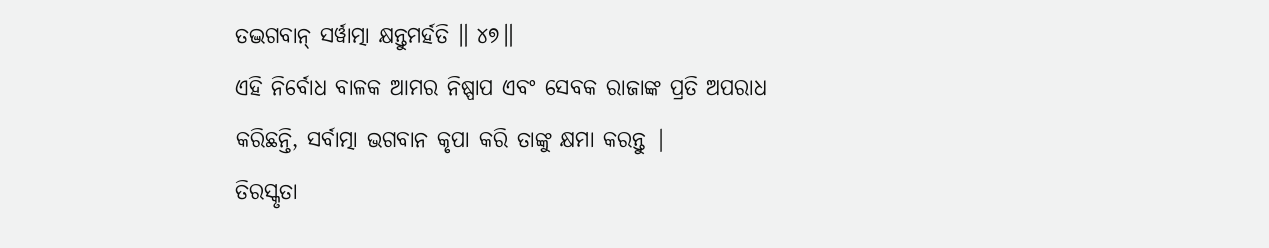ତଦ୍ଭଗବାନ୍ ସର୍ୱାତ୍ମା କ୍ଷନ୍ତୁମର୍ହତି ॥ ୪୭॥
ଏହି ନିର୍ବୋଧ ବାଳକ ଆମର ନିଷ୍ପାପ ଏବଂ ସେବକ ରାଜାଙ୍କ ପ୍ରତି ଅପରାଧ
କରିଛନ୍ତି, ସର୍ବାତ୍ମା ଭଗବାନ କୃପା କରି ତାଙ୍କୁ କ୍ଷମା କରନ୍ତୁ |
ତିରସ୍କୃତା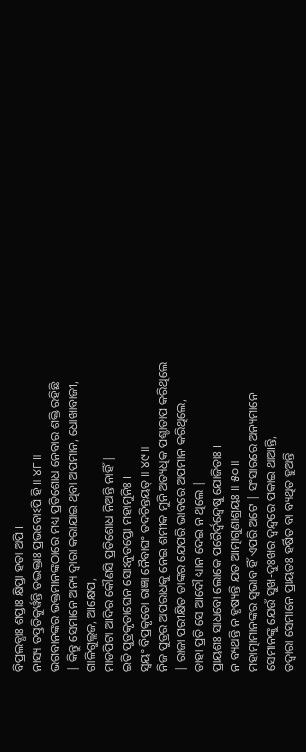ବିପ୍ରଲବ୍ଧାଃ ଶପ୍ତାଃ କ୍ଷିପ୍ତା ହତା ଅପି ।
ନାସ୍ୟ ତତ୍ପ୍ରତିକୁର୍ୱନ୍ତି ତଦ୍ଭକ୍ତାଃ ପ୍ରଭବୋଽପି ହି ॥ ୪୮॥
ଭଗବାନଙ୍କର ଭକ୍ତମାନଙ୍କଠାରେ ମଧ୍ୟ ପ୍ରତିଶୋଧ ନେବାର ଶକ୍ତି ରହିଛି
| କିନ୍ତୁ ସେମାନେ ଅନ୍ୟ ଦ୍ବାରା କରାଯାଇ ଥିବା ଅପମାନ, ଧୋଖାବାଜୀ, ଗାଳିଗୁଲ୍ଲଜ, ଆକ୍ଷେପ,
ମାଡପିଟା ଆଦିର କୌଣସି ପ୍ରତିଶୋଧ ନିଅନ୍ତି ନାହିଁ |
ଇତି ପୁତ୍ରକୃତାଘେନ ସୋଽନୁତପ୍ତୋ ମହାମୁନିଃ ।
ସ୍ୱୟଂ ବିପ୍ରକୃତୋ ରାଜ୍ଞା ନୈବାଘଂ ତଦଚିନ୍ତୟତ୍ ॥ ୪୯॥
ନିଜ ପୁତ୍ରର ଅପରାଧକୁ ନେଇ ଶମୀକ ମୁନି ଅତ୍ୟଧିକ ପଶ୍ଚାତାପ କରିଥିଲେ
| ରାଜା ପରୀକ୍ଷିତ ତାଙ୍କର ଯେପରି ଭାବରେ ଅପମାନ କରିଥିଲେ,
ତାହା ପ୍ରତି ସେ ଆଦୌ ଧ୍ୟାନ ଦେଇ ନ ଥିଲେ |
ପ୍ରାୟଶଃ ସାଧବୋ ଲୋକେ ପରୈର୍ଦ୍ୱନ୍ଦ୍ୱେଷୁ ଯୋଜିତାଃ ।
ନ ବ୍ୟଥନ୍ତି ନ ହୃଷ୍ୟନ୍ତି ଯତ ଆତ୍ମାଗୁଣାଶ୍ରୟଃ ॥ ୫୦॥
ମହାତ୍ମାମାନଙ୍କର ସ୍ବଭାବ ହିଁ ଏପରି ଅଟେ | ସଂସାରରେ ଅନ୍ୟମାନେ
ସେମାନଙ୍କୁ ଯେଉଁ ସୁଖ-ଦୁଃଖର ଦ୍ବନ୍ଦ୍ବରେ ପକାଇ ଥାଆନ୍ତି,
ତଦ୍ବାରା ସେମାନେ ପ୍ରାୟତଃ ହର୍ଷିତ ବା ବ୍ୟଥିତ ହୁଅନ୍ତି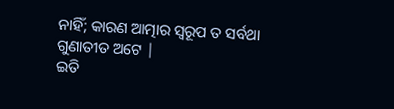ନାହିଁ; କାରଣ ଆତ୍ମାର ସ୍ବରୂପ ତ ସର୍ବଥା ଗୁଣାତୀତ ଅଟେ |
ଇତି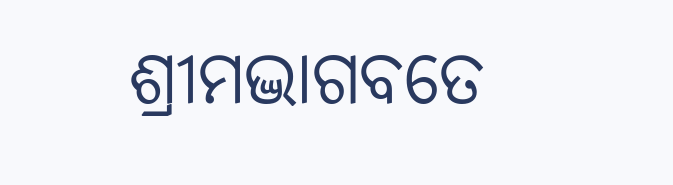ଶ୍ରୀମଦ୍ଭାଗବତେ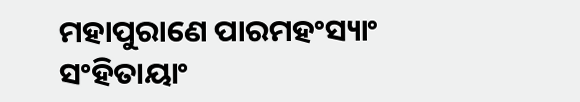ମହାପୁରାଣେ ପାରମହଂସ୍ୟାଂ ସଂହିତାୟାଂ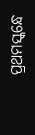ପ୍ରଥମସ୍କନ୍ଧେ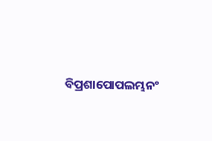ବିପ୍ରଶାପୋପଲମ୍ଭନଂ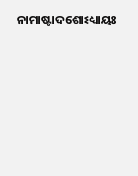ନାମାଷ୍ଟାଦଶୋଽଧ୍ୟାୟଃ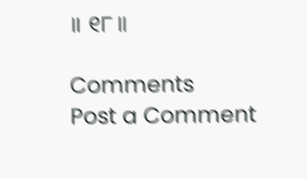॥ ୧୮॥

Comments
Post a Comment